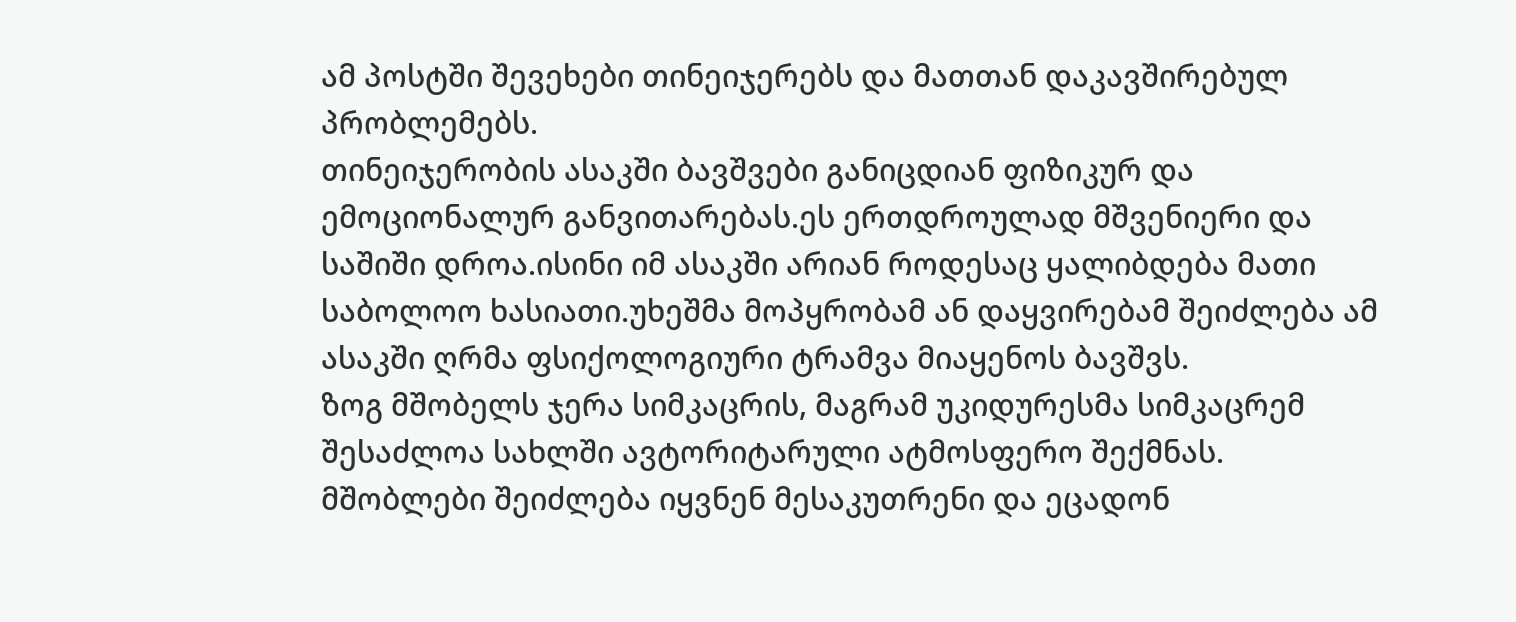ამ პოსტში შევეხები თინეიჯერებს და მათთან დაკავშირებულ პრობლემებს.
თინეიჯერობის ასაკში ბავშვები განიცდიან ფიზიკურ და ემოციონალურ განვითარებას.ეს ერთდროულად მშვენიერი და საშიში დროა.ისინი იმ ასაკში არიან როდესაც ყალიბდება მათი საბოლოო ხასიათი.უხეშმა მოპყრობამ ან დაყვირებამ შეიძლება ამ ასაკში ღრმა ფსიქოლოგიური ტრამვა მიაყენოს ბავშვს.
ზოგ მშობელს ჯერა სიმკაცრის, მაგრამ უკიდურესმა სიმკაცრემ შესაძლოა სახლში ავტორიტარული ატმოსფერო შექმნას. მშობლები შეიძლება იყვნენ მესაკუთრენი და ეცადონ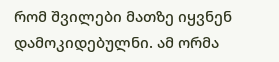რომ შვილები მათზე იყვნენ დამოკიდებულნი. ამ ორმა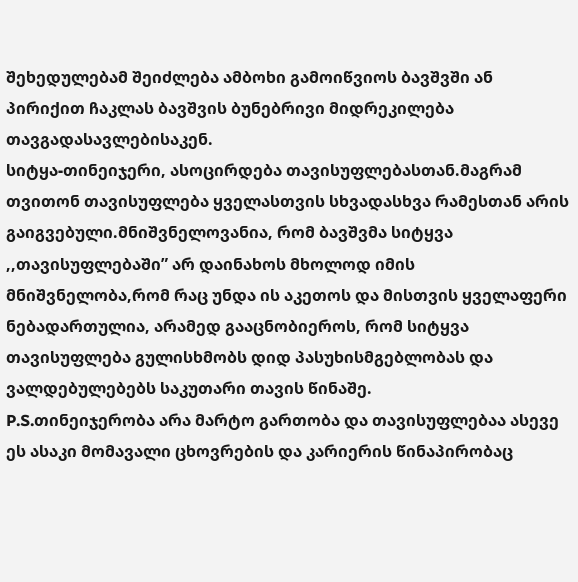შეხედულებამ შეიძლება ამბოხი გამოიწვიოს ბავშვში ან პირიქით ჩაკლას ბავშვის ბუნებრივი მიდრეკილება თავგადასავლებისაკენ.
სიტყა-თინეიჯერი, ასოცირდება თავისუფლებასთან.მაგრამ თვითონ თავისუფლება ყველასთვის სხვადასხვა რამესთან არის გაიგვებული.მნიშვნელოვანია, რომ ბავშვმა სიტყვა ,,თავისუფლებაში” არ დაინახოს მხოლოდ იმის მნიშვნელობა,რომ რაც უნდა ის აკეთოს და მისთვის ყველაფერი ნებადართულია, არამედ გააცნობიეროს, რომ სიტყვა თავისუფლება გულისხმობს დიდ პასუხისმგებლობას და ვალდებულებებს საკუთარი თავის წინაშე.
P.S.თინეიჯერობა არა მარტო გართობა და თავისუფლებაა ასევე ეს ასაკი მომავალი ცხოვრების და კარიერის წინაპირობაც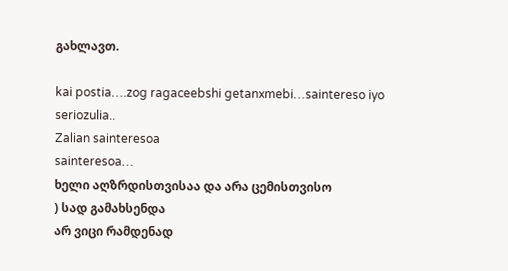გახლავთ.

kai postia….zog ragaceebshi getanxmebi…saintereso iyo
seriozulia..
Zalian sainteresoa
sainteresoa…
ხელი აღზრდისთვისაა და არა ცემისთვისო
) სად გამახსენდა
არ ვიცი რამდენად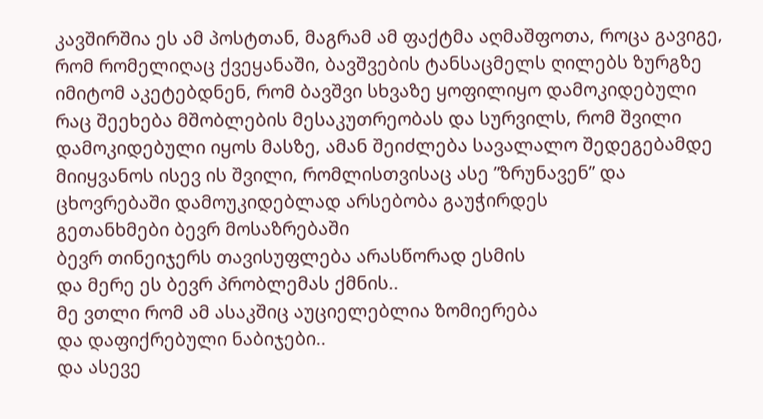კავშირშია ეს ამ პოსტთან, მაგრამ ამ ფაქტმა აღმაშფოთა, როცა გავიგე, რომ რომელიღაც ქვეყანაში, ბავშვების ტანსაცმელს ღილებს ზურგზე იმიტომ აკეტებდნენ, რომ ბავშვი სხვაზე ყოფილიყო დამოკიდებული
რაც შეეხება მშობლების მესაკუთრეობას და სურვილს, რომ შვილი დამოკიდებული იყოს მასზე, ამან შეიძლება სავალალო შედეგებამდე მიიყვანოს ისევ ის შვილი, რომლისთვისაც ასე ”ზრუნავენ” და ცხოვრებაში დამოუკიდებლად არსებობა გაუჭირდეს
გეთანხმები ბევრ მოსაზრებაში
ბევრ თინეიჯერს თავისუფლება არასწორად ესმის
და მერე ეს ბევრ პრობლემას ქმნის..
მე ვთლი რომ ამ ასაკშიც აუციელებლია ზომიერება
და დაფიქრებული ნაბიჯები..
და ასევე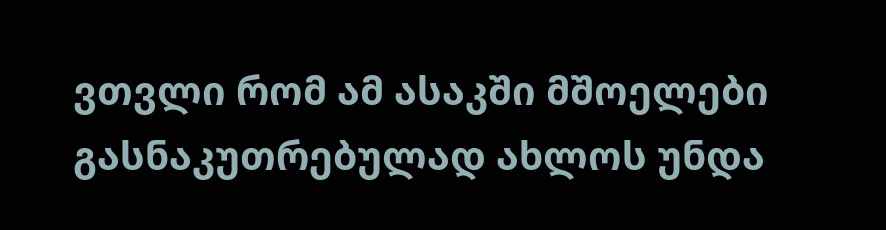ვთვლი რომ ამ ასაკში მშოელები გასნაკუთრებულად ახლოს უნდა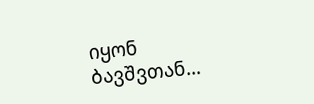იყონ ბავშვთან…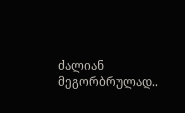ძალიან მეგორბრულად..